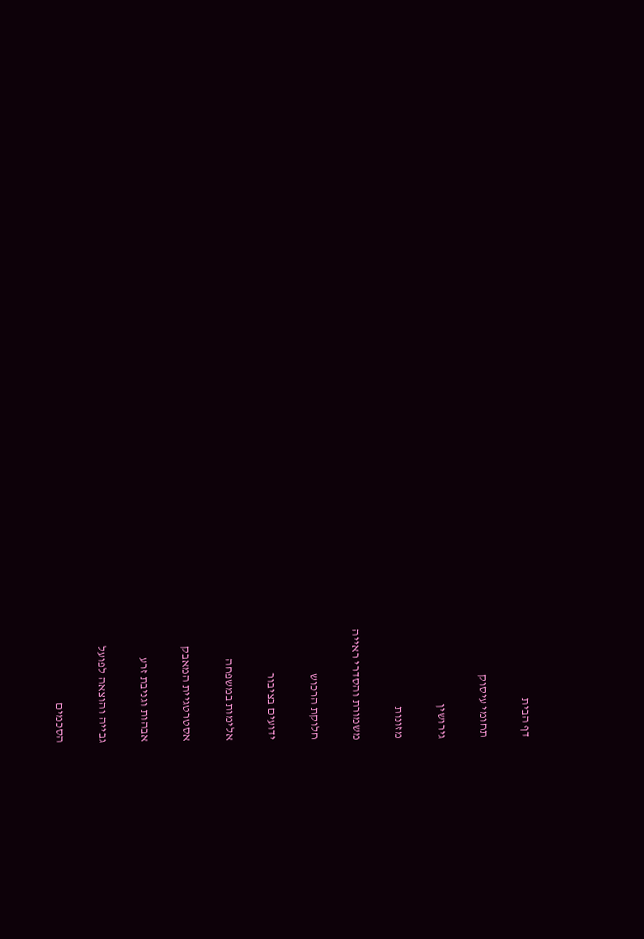דף הבית

תחומי עיסוק

גירושין

מזונות

משמורת והסדרי ראייה

חלוקת הרכוש

ידועים בציבור

אלימות במשפחה

אסטרטגיית המאבק

אבהות וגניבת זרע

גבייה והוצאה לפועל

הסכמים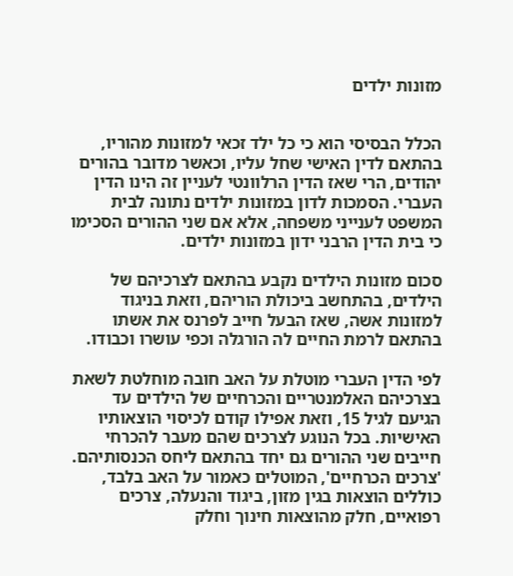מזונות ילדים


הכלל הבסיסי הוא כי כל ילד זכאי למזונות מהוריו, בהתאם לדין האישי שחל עליו, וכאשר מדובר בהורים יהודים, הרי שאז הדין הרלוונטי לעניין זה הינו הדין העברי. הסמכות לדון במזונות ילדים נתונה לבית המשפט לענייני משפחה, אלא אם שני ההורים הסכימו כי בית הדין הרבני ידון במזונות ילדים.

סכום מזונות הילדים נקבע בהתאם לצרכיהם של הילדים, בהתחשב ביכולת הוריהם, וזאת בניגוד למזונות אשה, שאז הבעל חייב לפרנס את אשתו בהתאם לרמת החיים לה הורגלה וכפי עושרו וכבודו.

לפי הדין העברי מוטלת על האב חובה מוחלטת לשאת בצרכיהם האלמנטריים והכרחיים של הילדים עד הגיעם לגיל 15, וזאת אפילו קודם לכיסוי הוצאותיו האישיות. בכל הנוגע לצרכים שהם מעבר להכרחי חייבים שני ההורים גם יחד בהתאם ליחס הכנסותיהם. 'צרכים הכרחיים', המוטלים כאמור על האב בלבד, כוללים הוצאות בגין מזון, ביגוד והנעלה, צרכים רפואיים, חלק מהוצאות חינוך וחלק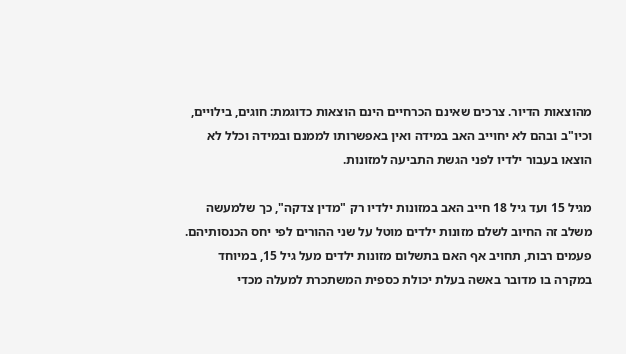מהוצאות הדיור. צרכים שאינם הכרחיים הינם הוצאות כדוגמת: חוגים, בילויים, וכיו"ב ובהם לא יחוייב האב במידה ואין באפשרותו לממנם ובמידה וכלל לא הוצאו בעבור ילדיו לפני הגשת התביעה למזונות.

מגיל 15 ועד גיל 18 חייב האב במזונות ילדיו רק "מדין צדקה", כך שלמעשה משלב זה החיוב לשלם מזונות ילדים מוטל על שני ההורים לפי יחס הכנסותיהם. פעמים רבות, תחויב אף האם בתשלום מזונות ילדים מעל גיל 15, במיוחד במקרה בו מדובר באשה בעלת יכולת כספית המשתכרת למעלה מכדי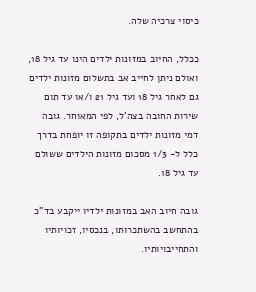כיסוי צרכיה שלה.

ככלל, החיוב במזונות ילדים הינו עד גיל 18, ואולם ניתן לחייב אב בתשלום מזונות ילדים גם לאחר גיל 18 ועד גיל 21 ו/או עד תום שירות החובה בצה'ל, לפי המאוחר. גובה דמי מזונות ילדים בתקופה זו יופחת בדרך כלל ל- 1/3 מסכום מזונות הילדים ששולם עד גיל 18.

גובה חיוב האב במזונות ילדיו ייקבע בד"כ בהתחשב בהשתכרותו, בנכסיו, זכויותיו והתחייבויותיו.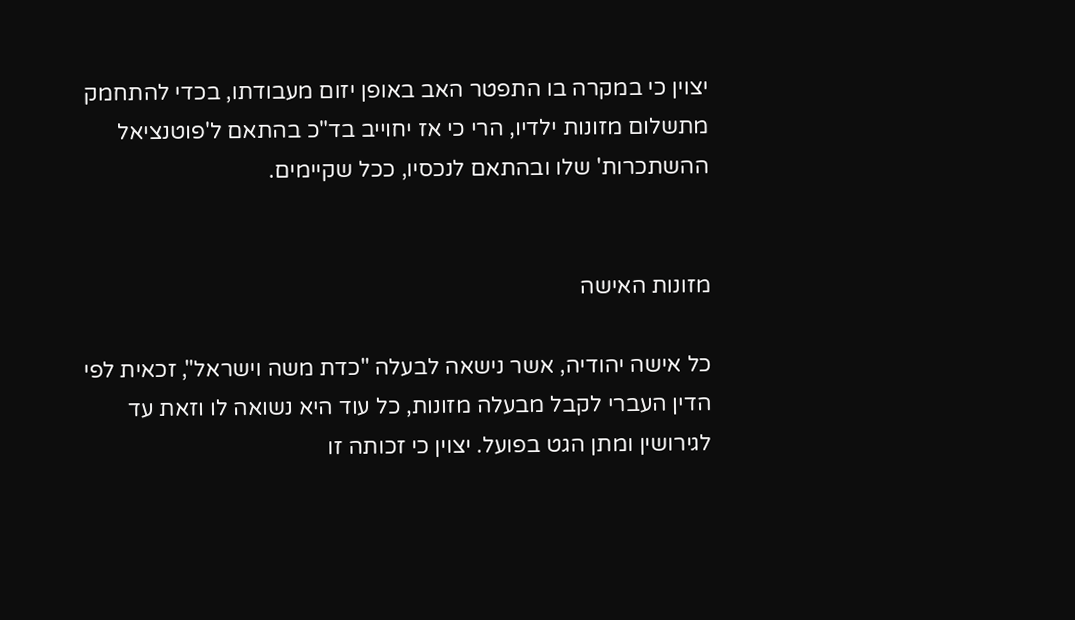יצוין כי במקרה בו התפטר האב באופן יזום מעבודתו, בכדי להתחמק מתשלום מזונות ילדיו, הרי כי אז יחוייב בד"כ בהתאם ל'פוטנציאל ההשתכרות' שלו ובהתאם לנכסיו, ככל שקיימים.


מזונות האישה

כל אישה יהודיה, אשר נישאה לבעלה "כדת משה וישראל", זכאית לפי הדין העברי לקבל מבעלה מזונות, כל עוד היא נשואה לו וזאת עד לגירושין ומתן הגט בפועל. יצוין כי זכותה זו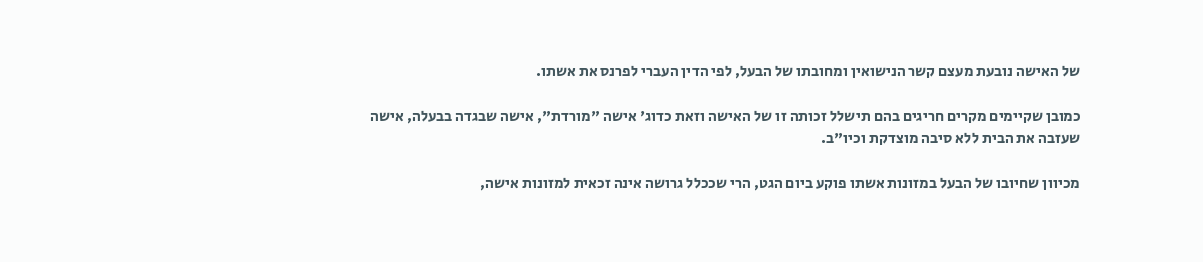של האישה נובעת מעצם קשר הנישואין ומחובתו של הבעל, לפי הדין העברי לפרנס את אשתו.

כמובן שקיימים מקרים חריגים בהם תישלל זכותה זו של האישה וזאת כדוג' אישה "מורדת", אישה שבגדה בבעלה, אישה שעזבה את הבית ללא סיבה מוצדקת וכיו"ב.

מכיוון שחיובו של הבעל במזונות אשתו פוקע ביום הגט, הרי שככלל גרושה אינה זכאית למזונות אישה,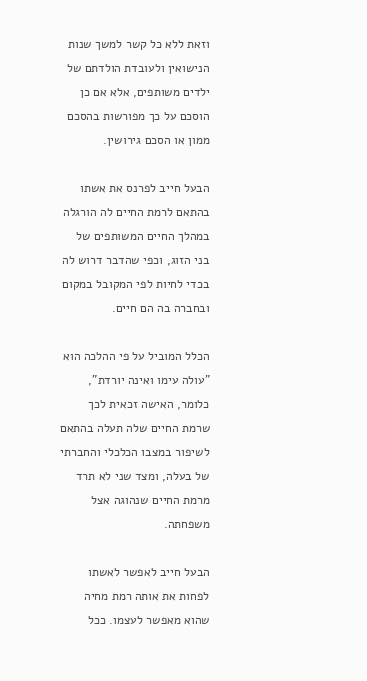וזאת ללא כל קשר למשך שנות הנישואין ולעובדת הולדתם של ילדים משותפים, אלא אם כן הוסכם על כך מפורשות בהסכם ממון או הסכם גירושין.

הבעל חייב לפרנס את אשתו בהתאם לרמת החיים לה הורגלה במהלך החיים המשותפים של בני הזוג, וכפי שהדבר דרוש לה בכדי לחיות לפי המקובל במקום ובחברה בה הם חיים.

הכלל המוביל על פי ההלכה הוא "עולה עימו ואינה יורדת", כלומר, האישה זכאית לכך שרמת החיים שלה תעלה בהתאם לשיפור במצבו הכלכלי והחברתי של בעלה, ומצד שני לא תרד מרמת החיים שנהוגה אצל משפחתה.

הבעל חייב לאפשר לאשתו לפחות את אותה רמת מחיה שהוא מאפשר לעצמו. ככל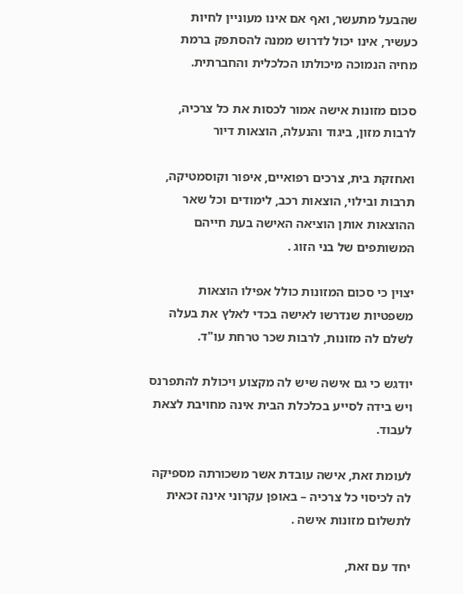שהבעל מתעשר, ואף אם אינו מעוניין לחיות כעשיר, אינו יכול לדרוש ממנה להסתפק ברמת מחיה הנמוכה מיכולתו הכלכלית והחברתית.

סכום מזונות אישה אמור לכסות את כל צרכיה, לרבות מזון, ביגוד והנעלה, הוצאות דיור

ואחזקת בית, צרכים רפואיים, איפור וקוסמטיקה, תרבות ובילוי, הוצאות רכב, לימודים וכל שאר ההוצאות אותן הוציאה האישה בעת חייהם המשותפים של בני הזוג .

יצוין כי סכום המזונות כולל אפילו הוצאות משפטיות שנדרשו לאישה בכדי לאלץ את בעלה לשלם לה מזונות, לרבות שכר טרחת עו"ד.

יודגש כי גם אישה שיש לה מקצוע ויכולת להתפרנס ויש בידה לסייע בכלכלת הבית אינה מחויבת לצאת לעבוד.

לעומת זאת, אישה עובדת אשר משכורתה מספיקה לה לכיסוי כל צרכיה – באופן עקרוני אינה זכאית לתשלום מזונות אישה .

יחד עם זאת,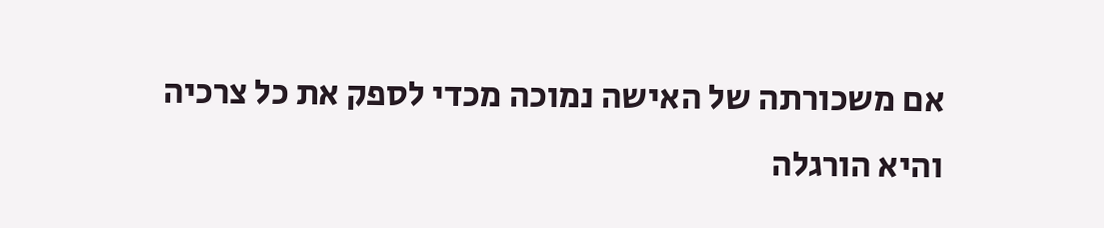אם משכורתה של האישה נמוכה מכדי לספק את כל צרכיה והיא הורגלה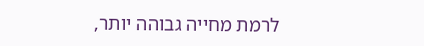לרמת מחייה גבוהה יותר,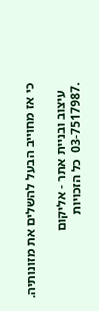כי אז מחוייב הבעל להשלים את מזונותיה.

  עיצוב ובניית אתר - אליקום
.03-7517987  כל הזכויות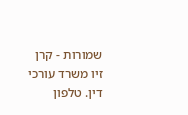שמורות - קרן זיו משרד עורכי דין. טלפון